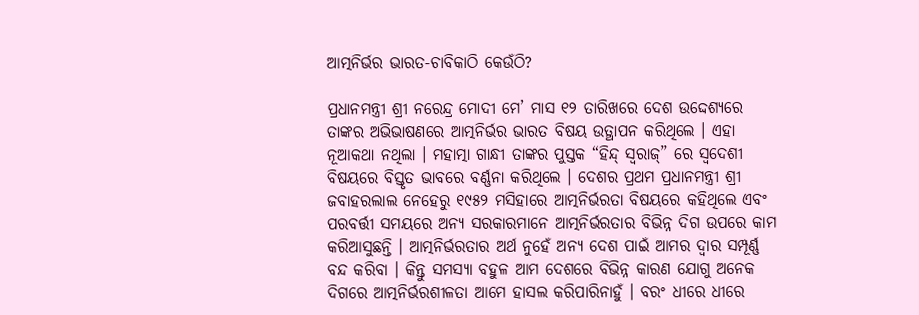ଆତ୍ମନିର୍ଭର ଭାରତ-ଚାବିକାଠି କେଉଁଠି?

ପ୍ରଧାନମନ୍ତ୍ରୀ ଶ୍ରୀ ନରେନ୍ଦ୍ର ମୋଦୀ ମେ’ ମାସ ୧୨ ତାରିଖରେ ଦେଶ ଉଦ୍ଦେଶ୍ୟରେ ତାଙ୍କର ଅଭିଭାଷଣରେ ଆତ୍ମନିର୍ଭର ଭାରତ ବିଷୟ ଉତ୍ଥାପନ କରିଥିଲେ । ଏହା ନୂଆକଥା ନଥିଲା । ମହାତ୍ମା ଗାନ୍ଧୀ ତାଙ୍କର ପୁସ୍ତକ “ହିନ୍ଦ୍ ସ୍ୱରାଜ୍” ରେ ସ୍ୱଦେଶୀ ବିଷୟରେ ବିସ୍ତୃତ ଭାବରେ ବର୍ଣ୍ଣନା କରିଥିଲେ । ଦେଶର ପ୍ରଥମ ପ୍ରଧାନମନ୍ତ୍ରୀ ଶ୍ରୀ ଜବାହରଲାଲ ନେହେରୁ ୧୯୫୨ ମସିହାରେ ଆତ୍ମନିର୍ଭରତା ବିଷୟରେ କହିଥିଲେ ଏବଂ ପରବର୍ତ୍ତୀ ସମୟରେ ଅନ୍ୟ ସରକାରମାନେ ଆତ୍ମନିର୍ଭରତାର ବିଭିନ୍ନ ଦିଗ ଉପରେ କାମ କରିଆସୁଛନ୍ତି । ଆତ୍ମନିର୍ଭରତାର ଅର୍ଥ ନୁହେଁ ଅନ୍ୟ ଦେଶ ପାଇଁ ଆମର ଦ୍ୱାର ସମ୍ପୂର୍ଣ୍ଣ ବନ୍ଦ କରିବା । କିନ୍ତୁ ସମସ୍ୟା ବହୁଳ ଆମ ଦେଶରେ ବିଭିନ୍ନ କାରଣ ଯୋଗୁ ଅନେକ ଦିଗରେ ଆତ୍ମନିର୍ଭରଶୀଳତା ଆମେ ହାସଲ କରିପାରିନାହୁଁ । ବରଂ ଧୀରେ ଧୀରେ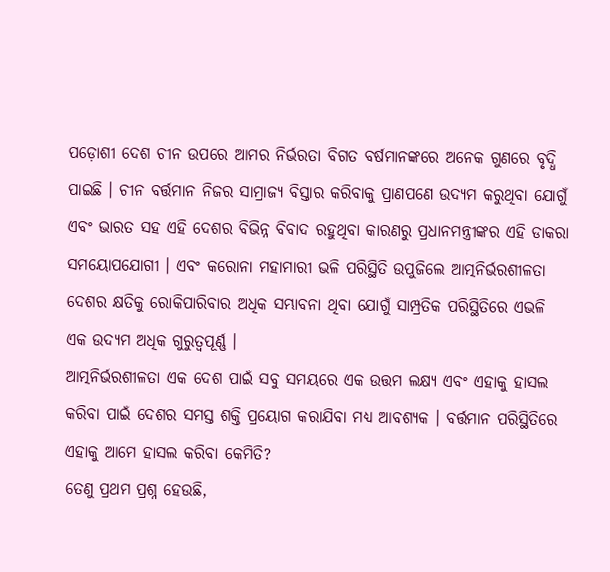ପଡ଼ୋଶୀ ଦେଶ ଚୀନ ଉପରେ ଆମର ନିର୍ଭରତା ବିଗତ ବର୍ଷମାନଙ୍କରେ ଅନେକ ଗୁଣରେ ବୃଦ୍ଧି ପାଇଛି । ଚୀନ ବର୍ତ୍ତମାନ ନିଜର ସାମ୍ରାଜ୍ୟ ବିସ୍ତାର କରିବାକୁ ପ୍ରାଣପଣେ ଉଦ୍ୟମ କରୁଥିବା ଯୋଗୁଁ ଏବଂ ଭାରତ ସହ ଏହି ଦେଶର ବିଭିନ୍ନ ବିବାଦ ରହୁଥିବା କାରଣରୁ ପ୍ରଧାନମନ୍ତ୍ରୀଙ୍କର ଏହି ଡାକରା ସମୟୋପଯୋଗୀ । ଏବଂ କରୋନା ମହାମାରୀ ଭଳି ପରିସ୍ଥିତି ଉପୁଜିଲେ ଆତ୍ମନିର୍ଭରଶୀଳତା ଦେଶର କ୍ଷତିକୁ ରୋକିପାରିବାର ଅଧିକ ସମ୍ଭାବନା ଥିବା ଯୋଗୁଁ ସାମ୍ପ୍ରତିକ ପରିସ୍ଥିତିରେ ଏଭଳି ଏକ ଉଦ୍ୟମ ଅଧିକ ଗୁରୁତ୍ୱପୂର୍ଣ୍ଣ ।
ଆତ୍ମନିର୍ଭରଶୀଳତା ଏକ ଦେଶ ପାଇଁ ସବୁ ସମୟରେ ଏକ ଉତ୍ତମ ଲକ୍ଷ୍ୟ ଏବଂ ଏହାକୁ ହାସଲ କରିବା ପାଇଁ ଦେଶର ସମସ୍ତ ଶକ୍ତି ପ୍ରୟୋଗ କରାଯିବା ମଧ୍ୟ ଆବଶ୍ୟକ । ବର୍ତ୍ତମାନ ପରିସ୍ଥିତିରେ ଏହାକୁ ଆମେ ହାସଲ କରିବା କେମିତି?
ତେଣୁ ପ୍ରଥମ ପ୍ରଶ୍ନ ହେଉଛି,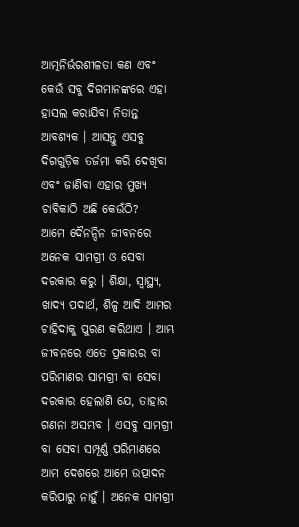ଆତ୍ମନିର୍ଭରଶୀଳତା କଣ ଏବଂ କେଉଁ ସବୁ ଦିଗମାନଙ୍କରେ ଏହା ହାସଲ କରାଯିବା ନିତାନ୍ତ ଆବଶ୍ୟକ । ଆସନ୍ତୁ ଏସବୁ ଦିଗଗୁଡ଼ିକ ତର୍ଜମା କରି ଦେଖିବା ଏବଂ ଜାଣିବା ଏହାର ମୁଖ୍ୟ ଚାବିକାଠି ଅଛି କେଉଁଠି?
ଆମେ ଦୈନନ୍ଦିନ ଜୀବନରେ ଅନେକ ସାମଗ୍ରୀ ଓ ସେବା ଦରକାର କରୁ । ଶିକ୍ଷା, ସ୍ୱାସ୍ଥ୍ୟ, ଖାଦ୍ୟ ପଦାର୍ଥ, ଶିଳ୍ପ ଆଦି ଆମର ଚାହିଦାକୁ ପୁରଣ କରିଥାଏ । ଆମ୍ଭ ଜୀବନରେ ଏତେ ପ୍ରକାରର ବା ପରିମାଣର ସାମଗ୍ରୀ ବା ସେବା ଦରକାର ହେଲାଣି ଯେ, ତାହାର ଗଣନା ଅସମ୍ଭବ । ଏସବୁ ସାମଗ୍ରୀ ବା ସେବା ସମ୍ପୂର୍ଣ୍ଣ ପରିମାଣରେ ଆମ ଦେଶରେ ଆମେ ଉତ୍ପାଦନ କରିପାରୁ ନାହୁଁ । ଅନେକ ସାମଗ୍ରୀ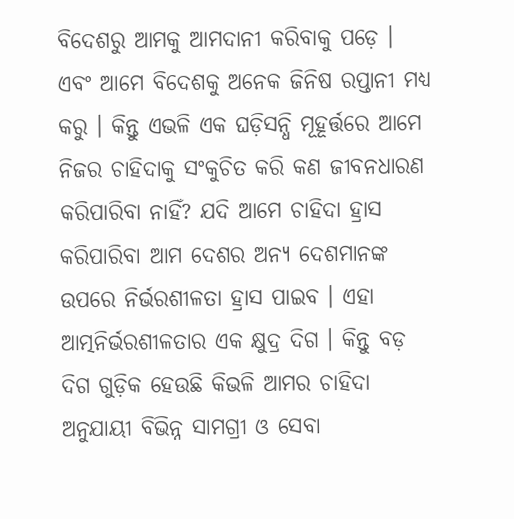ବିଦେଶରୁ ଆମକୁ ଆମଦାନୀ କରିବାକୁ ପଡ଼େ । ଏବଂ ଆମେ ବିଦେଶକୁ ଅନେକ ଜିନିଷ ରପ୍ତାନୀ ମଧ୍ୟ କରୁ । କିନ୍ତୁ ଏଭଳି ଏକ ଘଡ଼ିସନ୍ଧି ମୂହୂର୍ତ୍ତରେ ଆମେ ନିଜର ଚାହିଦାକୁ ସଂକୁଚିତ କରି କଣ ଜୀବନଧାରଣ କରିପାରିବା ନାହିଁ? ଯଦି ଆମେ ଚାହିଦା ହ୍ରାସ କରିପାରିବା ଆମ ଦେଶର ଅନ୍ୟ ଦେଶମାନଙ୍କ ଉପରେ ନିର୍ଭରଶୀଳତା ହ୍ରାସ ପାଇବ । ଏହା ଆତ୍ମନିର୍ଭରଶୀଳତାର ଏକ କ୍ଷୁଦ୍ର ଦିଗ । କିନ୍ତୁ ବଡ଼ ଦିଗ ଗୁଡ଼ିକ ହେଉଛି କିଭଳି ଆମର ଚାହିଦା ଅନୁଯାୟୀ ବିଭିନ୍ନ ସାମଗ୍ରୀ ଓ ସେବା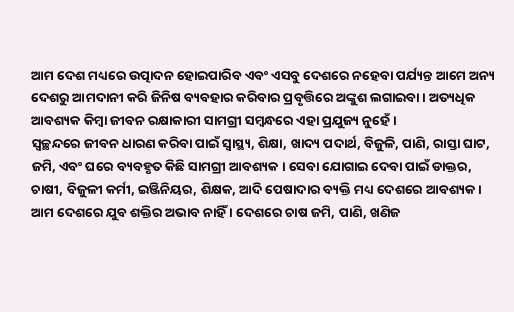ଆମ ଦେଶ ମଧ୍ୟରେ ଉତ୍ପାଦନ ହୋଇପାରିବ ଏବଂ ଏସବୁ ଦେଶରେ ନହେବା ପର୍ଯ୍ୟନ୍ତ ଆମେ ଅନ୍ୟ ଦେଶରୁ ଆମଦାନୀ କରି ଜିନିଷ ବ୍ୟବହାର କରିବାର ପ୍ରବୃତ୍ତିରେ ଅଙ୍କୁଶ ଲଗାଇବା । ଅତ୍ୟଧିକ ଆବଶ୍ୟକ କିମ୍ବା ଜୀବନ ରକ୍ଷାକାରୀ ସାମଗ୍ରୀ ସମ୍ବନ୍ଧରେ ଏହା ପ୍ରଯୁଜ୍ୟ ନୁହେଁ ।
ସ୍ୱଚ୍ଛନ୍ଦରେ ଜୀବନ ଧାରଣ କରିବା ପାଇଁ ସ୍ୱାସ୍ଥ୍ୟ, ଶିକ୍ଷା, ଖାଦ୍ୟ ପଦାର୍ଥ, ବିଜୁଳି, ପାଣି, ରାସ୍ତା ଘାଟ, ଜମି, ଏବଂ ଘରେ ବ୍ୟବହୃତ କିଛି ସାମଗ୍ରୀ ଆବଶ୍ୟକ । ସେବା ଯୋଗାଇ ଦେବା ପାଇଁ ଡାକ୍ତର, ଚାଷୀ, ବିଜୁଳୀ କର୍ମୀ, ଇଞ୍ଜିନିୟର, ଶିକ୍ଷକ, ଆଦି ପେଷାଦାର ବ୍ୟକ୍ତି ମଧ୍ୟ ଦେଶରେ ଆବଶ୍ୟକ । ଆମ ଦେଶରେ ଯୁବ ଶକ୍ତିର ଅଭାବ ନାହିଁ । ଦେଶରେ ଚାଷ ଜମି, ପାଣି, ଖଣିଜ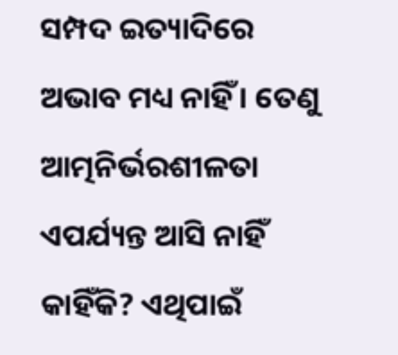ସମ୍ପଦ ଇତ୍ୟାଦିରେ ଅଭାବ ମଧ୍ୟ ନାହିଁ । ତେଣୁ ଆତ୍ମନିର୍ଭରଶୀଳତା ଏପର୍ଯ୍ୟନ୍ତ ଆସି ନାହିଁ କାହିଁକି? ଏଥିପାଇଁ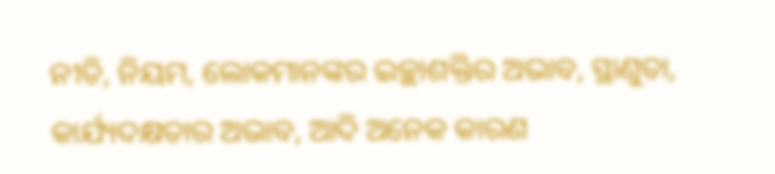ନୀତି, ନିୟମ, ଲୋକମାନଙ୍କର ଇଚ୍ଛାଶକ୍ତିର ଅଭାବ, ସ୍ଥାଣୁତା, କାର୍ଯ୍ୟଦକ୍ଷତାର ଅଭାବ, ଆଦି ଅନେକ କାରଣ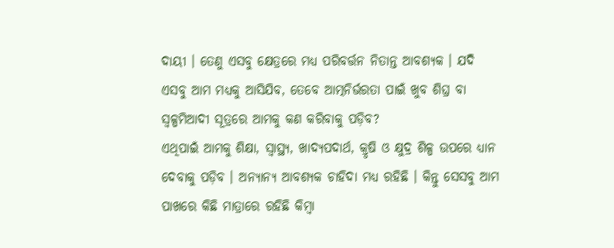ଦାୟୀ । ତେଣୁ ଏସବୁ କ୍ଷେତ୍ରରେ ମଧ୍ୟ ପରିବର୍ତ୍ତନ ନିତାନ୍ତ ଆବଶ୍ୟକ । ଯଦି ଏସବୁ ଆମ ମଧ୍ୟକୁ ଆସିଯିବ, ତେବେ ଆତ୍ମନିର୍ଭରତା ପାଇଁ ଖୁବ ଶିଘ୍ର ବା ସ୍ୱଳ୍ପମିଆଦୀ ସୂତ୍ରରେ ଆମକୁ କଣ କରିବାକୁ ପଡ଼ିବ?
ଏଥିପାଇଁ ଆମକୁ ଶିକ୍ଷା, ସ୍ୱାସ୍ଥ୍ୟ, ଖାଦ୍ୟପଦାର୍ଥ, କ୍ରୃଷି ଓ କ୍ଷୁଦ୍ର ଶିଳ୍ପ ଉପରେ ଧ୍ୟାନ ଦେବାକୁ ପଡ଼ିବ । ଅନ୍ୟାନ୍ୟ ଆବଶ୍ୟକ ଚାହିଦା ମଧ୍ୟ ରହିଛି । କିନ୍ତୁ ସେସବୁ ଆମ ପାଖରେ କିଛି ମାତ୍ରାରେ ରହିଛି କିମ୍ବା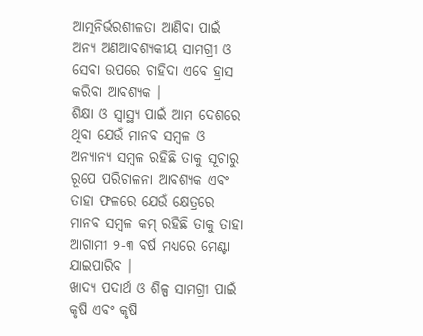ଆତ୍ମନିର୍ଭରଶୀଳତା ଆଣିବା ପାଇଁ ଅନ୍ୟ ଅଣଆବଶ୍ୟକୀୟ ସାମଗ୍ରୀ ଓ ସେବା ଉପରେ ଚାହିଦା ଏବେ ହ୍ରାସ କରିବା ଆବଶ୍ୟକ ।
ଶିକ୍ଷା ଓ ସ୍ୱାସ୍ଥ୍ୟ ପାଇଁ ଆମ ଦେଶରେ ଥିବା ଯେଉଁ ମାନବ ସମ୍ବଳ ଓ ଅନ୍ୟାନ୍ୟ ସମ୍ବଳ ରହିଛି ତାକୁ ସୂଚାରୁ ରୂପେ ପରିଚାଳନା ଆବଶ୍ୟକ ଏବଂ ତାହା ଫଳରେ ଯେଉଁ କ୍ଷେତ୍ରରେ ମାନବ ସମ୍ବଳ କମ୍ ରହିଛି ତାକୁ ତାହା ଆଗାମୀ ୨-୩ ବର୍ଷ ମଧ୍ୟରେ ମେଣ୍ଟା ଯାଇପାରିବ ।
ଖାଦ୍ୟ ପଦାର୍ଥ ଓ ଶିଳ୍ପ ସାମଗ୍ରୀ ପାଇଁ କୃଷି ଏବଂ କୃଷି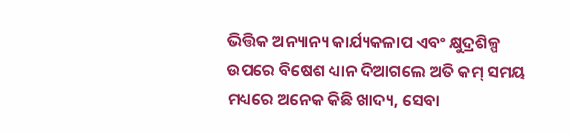ଭିତ୍ତିକ ଅନ୍ୟାନ୍ୟ କାର୍ଯ୍ୟକଳାପ ଏବଂ କ୍ଷୁଦ୍ରଶିଳ୍ପ ଉପରେ ବିଷେଶ ଧ୍ୟାନ ଦିଆଗଲେ ଅତି କମ୍ ସମୟ ମଧ୍ୟରେ ଅନେକ କିଛି ଖାଦ୍ୟ, ସେବା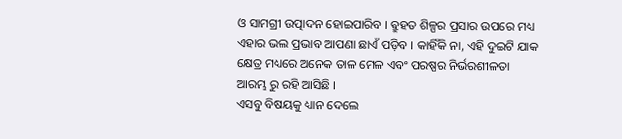ଓ ସାମଗ୍ରୀ ଉତ୍ପାଦନ ହୋଇପାରିବ । ଵ୍ରୁହତ ଶିଳ୍ପର ପ୍ରସାର ଉପରେ ମଧ୍ୟ ଏହାର ଭଲ ପ୍ରଭାବ ଆପଣା ଛାଏଁ ପଡ଼ିବ । କାହିଁକି ନା, ଏହି ଦୁଇଟି ଯାକ କ୍ଷେତ୍ର ମଧ୍ୟରେ ଅନେକ ତାଳ ମେଳ ଏବଂ ପରଷ୍ପର ନିର୍ଭରଶୀଳତା ଆରମ୍ଭ ରୁ ରହି ଆସିଛି ।
ଏସବୁ ବିଷୟକୁ ଧ୍ୟାନ ଦେଲେ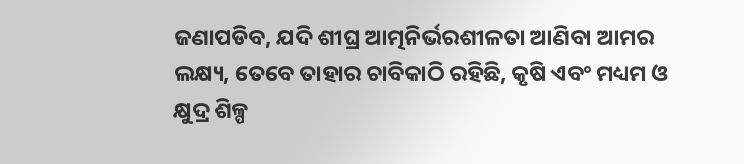ଜଣାପଡିବ, ଯଦି ଶୀଘ୍ର ଆତ୍ମନିର୍ଭରଶୀଳତା ଆଣିବା ଆମର ଲକ୍ଷ୍ୟ, ତେବେ ତାହାର ଚାବିକାଠି ରହିଛି, କୃଷି ଏବଂ ମଧ୍ୟମ ଓ କ୍ଷୁଦ୍ର ଶିଳ୍ପ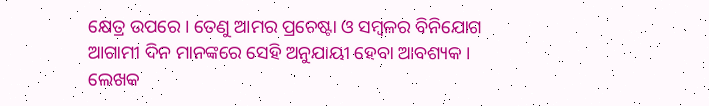କ୍ଷେତ୍ର ଉପରେ । ତେଣୁ ଆମର ପ୍ରଚେଷ୍ଟା ଓ ସମ୍ବଳର ବିନିଯୋଗ ଆଗାମୀ ଦିନ ମାନଙ୍କରେ ସେହି ଅନୁଯାୟୀ ହେବା ଆବଶ୍ୟକ ।
ଲେଖକ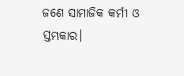ଜଣେ ସାମାଜିକ କର୍ମୀ ଓ ସ୍ତମ୍ଭକାର।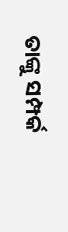ତାଙ୍କୁ ସମ୍ପର୍କ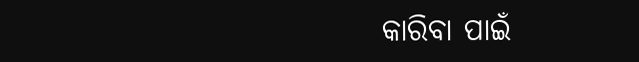କାରିବା ପାଇଁ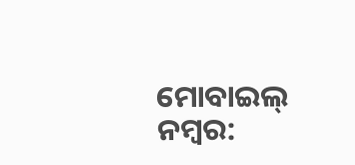ମୋବାଇଲ୍ ନମ୍ବର: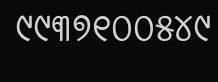୯୯୩୭୧୦୦୫୪୯